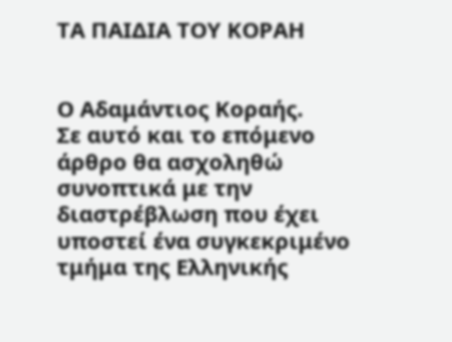ΤΑ ΠΑΙΔΙΑ ΤΟΥ ΚΟΡΑΗ


Ο Αδαμάντιος Κοραής.
Σε αυτό και το επόμενο άρθρο θα ασχοληθώ συνοπτικά με την διαστρέβλωση που έχει υποστεί ένα συγκεκριμένο τμήμα της Ελληνικής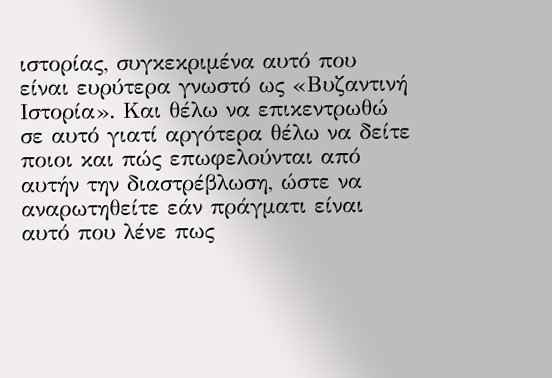ιστορίας, συγκεκριμένα αυτό που είναι ευρύτερα γνωστό ως «Βυζαντινή Ιστορία». Και θέλω να επικεντρωθώ σε αυτό γιατί αργότερα θέλω να δείτε ποιοι και πώς επωφελούνται από αυτήν την διαστρέβλωση, ώστε να αναρωτηθείτε εάν πράγματι είναι αυτό που λένε πως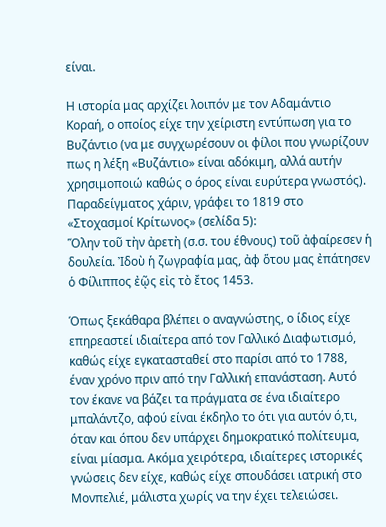είναι.

Η ιστορία μας αρχίζει λοιπόν με τον Αδαμάντιο Κοραή, ο οποίος είχε την χείριστη εντύπωση για το Βυζάντιο (να με συγχωρέσουν οι φίλοι που γνωρίζουν πως η λέξη «Βυζάντιο» είναι αδόκιμη, αλλά αυτήν χρησιμοποιώ καθώς ο όρος είναι ευρύτερα γνωστός). Παραδείγματος χάριν, γράφει το 1819 στο «Στοχασμοί Κρίτωνος» (σελίδα 5):
Ὅλην τοῦ τὴν ἀρετὴ (σ.σ. του έθνους) τοῦ ἀφαίρεσεν ἡ δουλεία. Ἰδοὺ ἡ ζωγραφία μας, ἀφ ὅτου μας ἐπάτησεν ὁ Φίλιππος ἐῷς εἰς τὸ ἔτος 1453.

Όπως ξεκάθαρα βλέπει ο αναγνώστης, ο ίδιος είχε επηρεαστεί ιδιαίτερα από τον Γαλλικό Διαφωτισμό, καθώς είχε εγκατασταθεί στο παρίσι από το 1788, έναν χρόνο πριν από την Γαλλική επανάσταση. Αυτό τον έκανε να βάζει τα πράγματα σε ένα ιδιαίτερο μπαλάντζο, αφού είναι έκδηλο το ότι για αυτόν ό,τι, όταν και όπου δεν υπάρχει δημοκρατικό πολίτευμα, είναι μίασμα. Ακόμα χειρότερα, ιδιαίτερες ιστορικές γνώσεις δεν είχε, καθώς είχε σπουδάσει ιατρική στο Μονπελιέ, μάλιστα χωρίς να την έχει τελειώσει.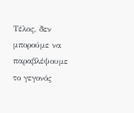Τέλος, δεν μπορούμε να παραβλέψουμε το γεγονός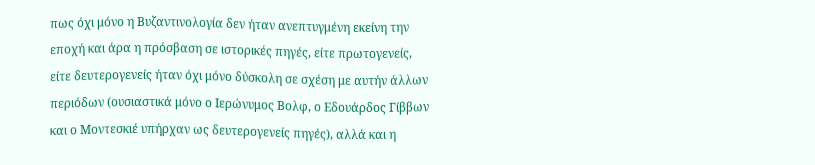πως όχι μόνο η Βυζαντινολογία δεν ήταν ανεπτυγμένη εκείνη την εποχή και άρα η πρόσβαση σε ιστορικές πηγές, είτε πρωτογενείς, είτε δευτερογενείς ήταν όχι μόνο δύσκολη σε σχέση με αυτήν άλλων περιόδων (ουσιαστικά μόνο ο Ιερώνυμος Βολφ, ο Εδουάρδος Γίββων και ο Μοντεσκιέ υπήρχαν ως δευτερογενείς πηγές), αλλά και η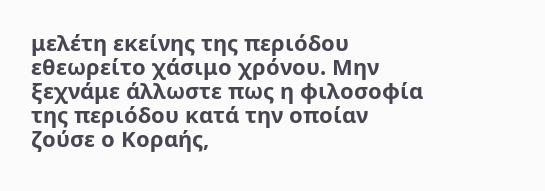μελέτη εκείνης της περιόδου εθεωρείτο χάσιμο χρόνου. Μην ξεχνάμε άλλωστε πως η φιλοσοφία της περιόδου κατά την οποίαν ζούσε ο Κοραής,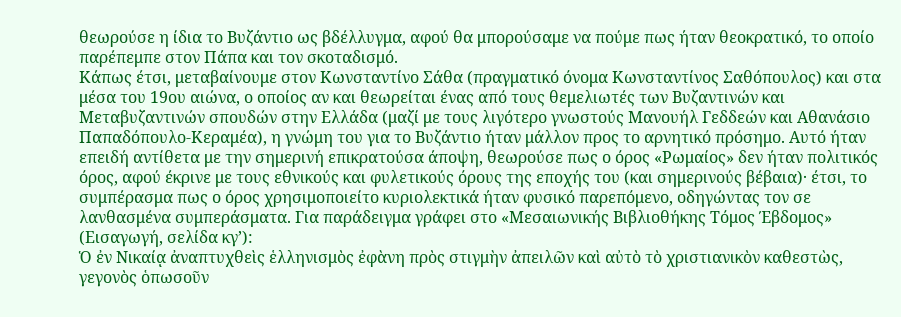θεωρούσε η ίδια το Βυζάντιο ως βδέλλυγμα, αφού θα μπορούσαμε να πούμε πως ήταν θεοκρατικό, το οποίο παρέπεμπε στον Πάπα και τον σκοταδισμό.
Κάπως έτσι, μεταβαίνουμε στον Κωνσταντίνο Σάθα (πραγματικό όνομα Κωνσταντίνος Σαθόπουλος) και στα μέσα του 19ου αιώνα, ο οποίος αν και θεωρείται ένας από τους θεμελιωτές των Βυζαντινών και Μεταβυζαντινών σπουδών στην Ελλάδα (μαζί με τους λιγότερο γνωστούς Μανουήλ Γεδδεών και Αθανάσιο Παπαδόπουλο-Κεραμέα), η γνώμη του για το Βυζάντιο ήταν μάλλον προς το αρνητικό πρόσημο. Αυτό ήταν επειδή αντίθετα με την σημερινή επικρατούσα άποψη, θεωρούσε πως ο όρος «Ρωμαίος» δεν ήταν πολιτικός όρος, αφού έκρινε με τους εθνικούς και φυλετικούς όρους της εποχής του (και σημερινούς βέβαια)· έτσι, το συμπέρασμα πως ο όρος χρησιμοποιείτο κυριολεκτικά ήταν φυσικό παρεπόμενο, οδηγώντας τον σε λανθασμένα συμπεράσματα. Για παράδειγμα γράφει στο «Μεσαιωνικής Βιβλιοθήκης Τόμος Έβδομος» (Εισαγωγή, σελίδα κγ’):
Ὁ ἐν Νικαίᾳ ἀναπτυχθεὶς ἑλληνισμὸς ἐφὰνη πρὸς στιγμὴν ἀπειλῶν καὶ αὐτὸ τὸ χριστιανικὸν καθεστὼς, γεγονὸς ὁπωσοῦν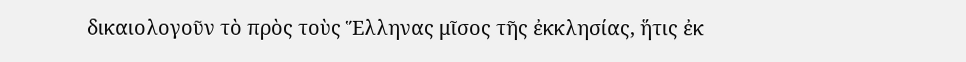δικαιολογοῦν τὸ πρὸς τοὺς Ἕλληνας μῖσος τῆς ἐκκλησίας, ἥτις ἐκ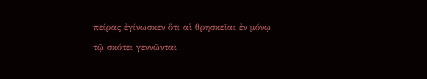πείρας ἐγίνωσκεν ὅτι αἱ θρησκεῖαι ἐν μόνῳ τῷ σκότει γεννῶνται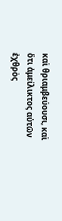καὶ θριαμβεύουσι, καὶ ὅτι ἀμείλικτος αὐτῶν ἐχθρὸς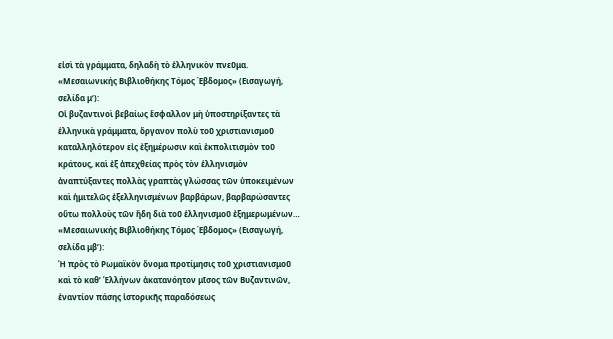εἰσὶ τὰ γράμματα, δηλαδὴ τὸ ἑλληνικὸν πνεῦμα.
«Μεσαιωνικής Βιβλιοθήκης Τόμος Έβδομος» (Εισαγωγή, σελίδα μ’):
Οἱ βυζαντινοὶ βεβαίως ἔσφαλλον μὴ ὑποστηρίξαντες τὰ ἑλληνικὰ γράμματα, ὄργανον πολὺ τοῦ χριστιανισμοῦ καταλληλότερον εἰς ἐξημέρωσιν καὶ ἐκπολιτισμὸν τοῦ κράτους, καὶ ἐξ ἀπεχθείας πρὸς τὸν ἑλληνισμὸν ἀναπτύξαντες πολλὰς γραπτὰς γλώσσας τῶν ὑποκειμένων καὶ ἡμιτελῶς ἐξελληνισμένων βαρβάρων, βαρβαρώσαντες οὕτω πολλοὺς τῶν ἤδη διὰ τοῦ ἑλληνισμοῦ ἐξημερωμένων…
«Μεσαιωνικής Βιβλιοθήκης Τόμος Έβδομος» (Εισαγωγή, σελίδα μβ’):
Ἡ πρὸς τὸ Ρωμαϊκὸν ὄνομα προτίμησις τοῦ χριστιανισμοῦ καὶ τὸ καθ’ Ἑλλήνων ἀκατανόητον μῖσος τῶν Βυζαντινῶν, ἐναντίον πάσης ἱστορικῆς παραδόσεως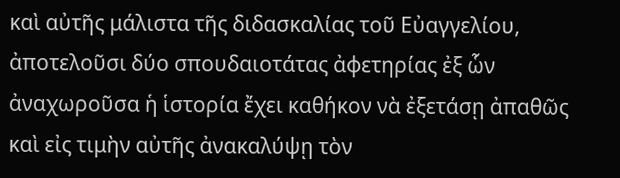καὶ αὐτῆς μάλιστα τῆς διδασκαλίας τοῦ Εὐαγγελίου, ἀποτελοῦσι δύο σπουδαιοτάτας ἀφετηρίας ἐξ ὧν ἀναχωροῦσα ἡ ἱστορία ἔχει καθήκον νὰ ἐξετάσῃ ἀπαθῶς καὶ εἰς τιμὴν αὐτῆς ἀνακαλύψῃ τὸν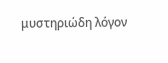μυστηριώδη λόγον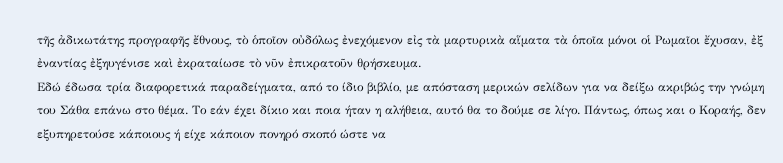τῆς ἀδικωτάτης προγραφῆς ἔθνους, τὸ ὁποῖον οὐδόλως ἐνεχόμενον εἰς τὰ μαρτυρικὰ αἵματα τὰ ὁποῖα μόνοι οἱ Ρωμαῖοι ἔχυσαν, ἐξ ἐναντίας ἐξηυγένισε καὶ ἐκραταίωσε τὸ νῦν ἐπικρατοῦν θρήσκευμα.
Εδώ έδωσα τρία διαφορετικά παραδείγματα, από το ίδιο βιβλίο, με απόσταση μερικών σελίδων για να δείξω ακριβώς την γνώμη του Σάθα επάνω στο θέμα. Το εάν έχει δίκιο και ποια ήταν η αλήθεια, αυτό θα το δούμε σε λίγο. Πάντως, όπως και ο Κοραής, δεν εξυπηρετούσε κάποιους ή είχε κάποιον πονηρό σκοπό ώστε να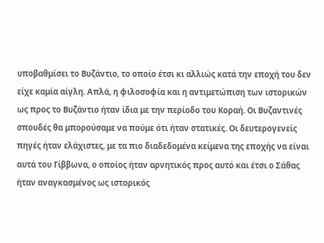υποβαθμίσει το Βυζάντιο, το οποίο έτσι κι αλλιώς κατά την εποχή του δεν είχε καμία αίγλη. Απλά, η φιλοσοφία και η αντιμετώπιση των ιστορικών ως προς το Βυζάντιο ήταν ίδια με την περίοδο του Κοραή. Οι Βυζαντινές σπουδές θα μπορούσαμε να πούμε ότι ήταν στατικές. Οι δευτερογενείς πηγές ήταν ελάχιστες, με τα πιο διαδεδομένα κείμενα της εποχής να είναι αυτά του Γίββωνα, ο οποίος ήταν αρνητικός προς αυτό και έτσι ο Σάθας ήταν αναγκασμένος ως ιστορικός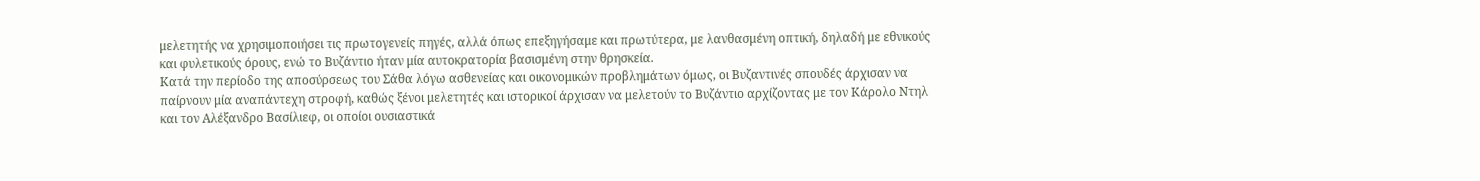μελετητής να χρησιμοποιήσει τις πρωτογενείς πηγές, αλλά όπως επεξηγήσαμε και πρωτύτερα, με λανθασμένη οπτική, δηλαδή με εθνικούς και φυλετικούς όρους, ενώ το Βυζάντιο ήταν μία αυτοκρατορία βασισμένη στην θρησκεία.
Κατά την περίοδο της αποσύρσεως του Σάθα λόγω ασθενείας και οικονομικών προβλημάτων όμως, οι Βυζαντινές σπουδές άρχισαν να παίρνουν μία αναπάντεχη στροφή, καθώς ξένοι μελετητές και ιστορικοί άρχισαν να μελετούν το Βυζάντιο αρχίζοντας με τον Κάρολο Ντηλ και τον Αλέξανδρο Βασίλιεφ, οι οποίοι ουσιαστικά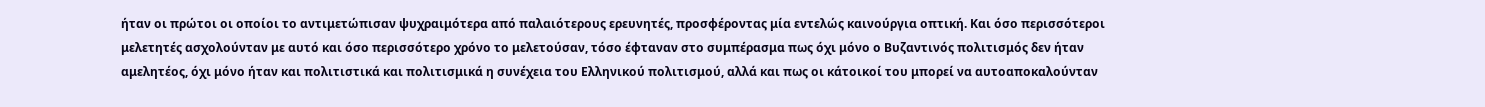ήταν οι πρώτοι οι οποίοι το αντιμετώπισαν ψυχραιμότερα από παλαιότερους ερευνητές, προσφέροντας μία εντελώς καινούργια οπτική. Και όσο περισσότεροι μελετητές ασχολούνταν με αυτό και όσο περισσότερο χρόνο το μελετούσαν, τόσο έφταναν στο συμπέρασμα πως όχι μόνο ο Βυζαντινός πολιτισμός δεν ήταν αμελητέος, όχι μόνο ήταν και πολιτιστικά και πολιτισμικά η συνέχεια του Ελληνικού πολιτισμού, αλλά και πως οι κάτοικοί του μπορεί να αυτοαποκαλούνταν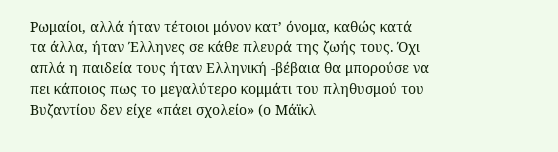Ρωμαίοι, αλλά ήταν τέτοιοι μόνον κατ’ όνομα, καθώς κατά τα άλλα, ήταν Έλληνες σε κάθε πλευρά της ζωής τους. Όχι απλά η παιδεία τους ήταν Ελληνική -βέβαια θα μπορούσε να πει κάποιος πως το μεγαλύτερο κομμάτι του πληθυσμού του Βυζαντίου δεν είχε «πάει σχολείο» (ο Μάϊκλ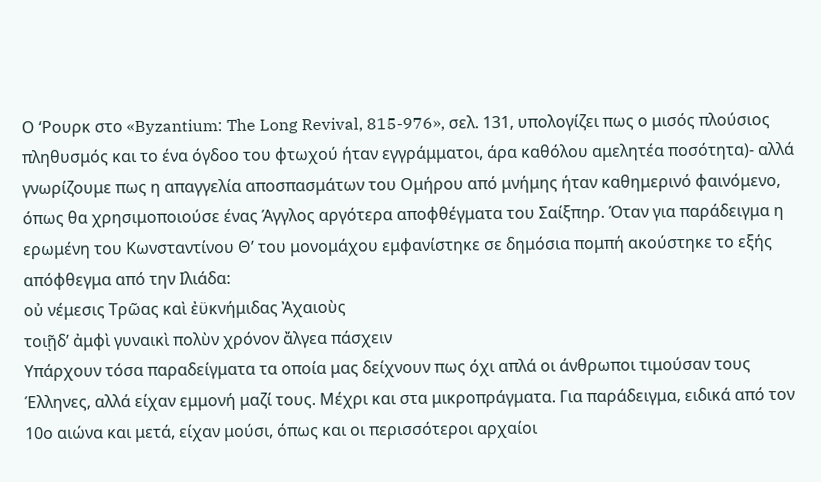Ο ‘Ρουρκ στο «Byzantium: The Long Revival, 815-976», σελ. 131, υπολογίζει πως ο μισός πλούσιος πληθυσμός και το ένα όγδοο του φτωχού ήταν εγγράμματοι, άρα καθόλου αμελητέα ποσότητα)- αλλά γνωρίζουμε πως η απαγγελία αποσπασμάτων του Ομήρου από μνήμης ήταν καθημερινό φαινόμενο, όπως θα χρησιμοποιούσε ένας Άγγλος αργότερα αποφθέγματα του Σαίξπηρ. Όταν για παράδειγμα η ερωμένη του Κωνσταντίνου Θ’ του μονομάχου εμφανίστηκε σε δημόσια πομπή ακούστηκε το εξής απόφθεγμα από την Ιλιάδα:
οὐ νέμεσις Τρῶας καὶ ἐϋκνήμιδας Ἀχαιοὺς
τοιῇδ’ ἀμφὶ γυναικὶ πολὺν χρόνον ἄλγεα πάσχειν
Υπάρχουν τόσα παραδείγματα τα οποία μας δείχνουν πως όχι απλά οι άνθρωποι τιμούσαν τους Έλληνες, αλλά είχαν εμμονή μαζί τους. Μέχρι και στα μικροπράγματα. Για παράδειγμα, ειδικά από τον 10ο αιώνα και μετά, είχαν μούσι, όπως και οι περισσότεροι αρχαίοι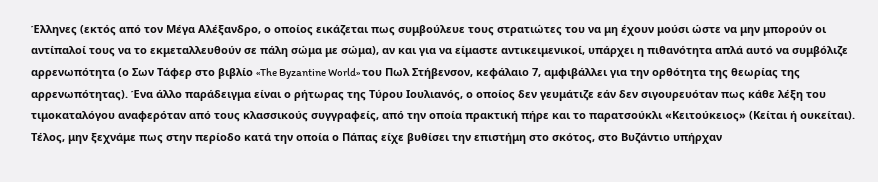Έλληνες (εκτός από τον Μέγα Αλέξανδρο, ο οποίος εικάζεται πως συμβούλευε τους στρατιώτες του να μη έχουν μούσι ώστε να μην μπορούν οι αντίπαλοί τους να το εκμεταλλευθούν σε πάλη σώμα με σώμα), αν και για να είμαστε αντικειμενικοί, υπάρχει η πιθανότητα απλά αυτό να συμβόλιζε αρρενωπότητα (ο Σων Τάφερ στο βιβλίο «The Byzantine World» του Πωλ Στήβενσον, κεφάλαιο 7, αμφιβάλλει για την ορθότητα της θεωρίας της αρρενωπότητας). Ένα άλλο παράδειγμα είναι ο ρήτωρας της Τύρου Ιουλιανός, ο οποίος δεν γευμάτιζε εάν δεν σιγουρευόταν πως κάθε λέξη του τιμοκαταλόγου αναφερόταν από τους κλασσικούς συγγραφείς, από την οποία πρακτική πήρε και το παρατσούκλι «Κειτούκειος» (Κείται ή ουκείται). Τέλος, μην ξεχνάμε πως στην περίοδο κατά την οποία ο Πάπας είχε βυθίσει την επιστήμη στο σκότος, στο Βυζάντιο υπήρχαν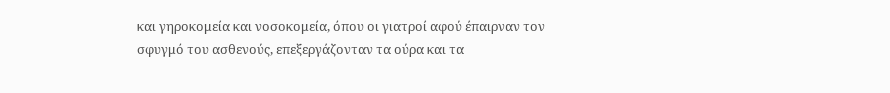και γηροκομεία και νοσοκομεία, όπου οι γιατροί αφού έπαιρναν τον σφυγμό του ασθενούς, επεξεργάζονταν τα ούρα και τα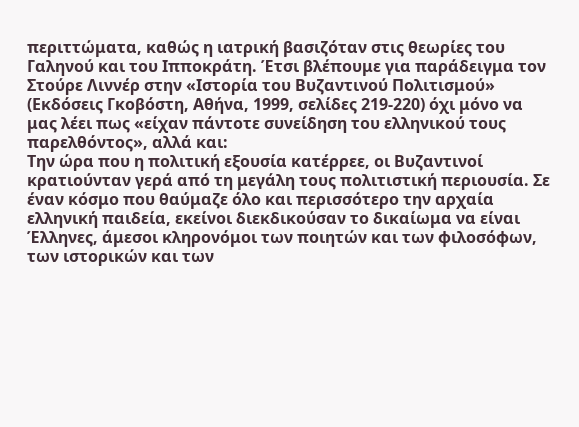περιττώματα, καθώς η ιατρική βασιζόταν στις θεωρίες του Γαληνού και του Ιπποκράτη. Έτσι βλέπουμε για παράδειγμα τον Στούρε Λιννέρ στην «Ιστορία του Βυζαντινού Πολιτισμού» (Εκδόσεις Γκοβόστη, Αθήνα, 1999, σελίδες 219-220) όχι μόνο να μας λέει πως «είχαν πάντοτε συνείδηση του ελληνικού τους παρελθόντος», αλλά και:
Την ώρα που η πολιτική εξουσία κατέρρεε, οι Βυζαντινοί κρατιούνταν γερά από τη μεγάλη τους πολιτιστική περιουσία. Σε έναν κόσμο που θαύμαζε όλο και περισσότερο την αρχαία ελληνική παιδεία, εκείνοι διεκδικούσαν το δικαίωμα να είναι Έλληνες, άμεσοι κληρονόμοι των ποιητών και των φιλοσόφων, των ιστορικών και των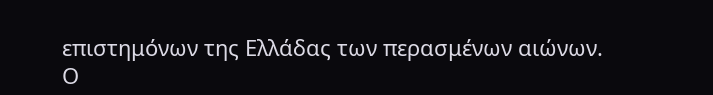επιστημόνων της Ελλάδας των περασμένων αιώνων.
Ο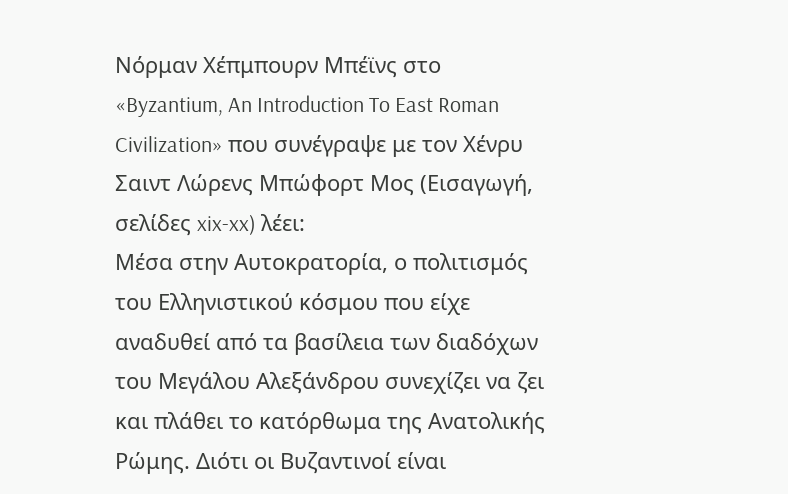Νόρμαν Χέπμπουρν Μπέϊνς στο «Byzantium, An Introduction To East Roman Civilization» που συνέγραψε με τον Χένρυ Σαιντ Λώρενς Μπώφορτ Μος (Εισαγωγή, σελίδες xix-xx) λέει:
Μέσα στην Αυτοκρατορία, ο πολιτισμός του Ελληνιστικού κόσμου που είχε αναδυθεί από τα βασίλεια των διαδόχων του Μεγάλου Αλεξάνδρου συνεχίζει να ζει και πλάθει το κατόρθωμα της Ανατολικής Ρώμης. Διότι οι Βυζαντινοί είναι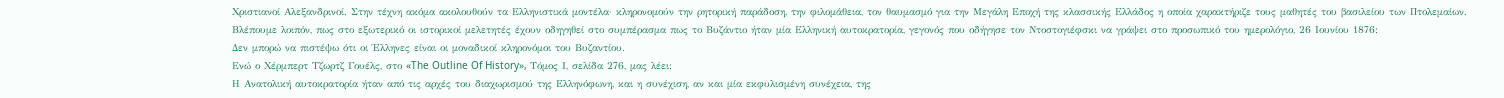Χριστιανοί Αλεξανδρινοί. Στην τέχνη ακόμα ακολουθούν τα Ελληνιστικά μοντέλα· κληρονομούν την ρητορική παράδοση, την φιλομάθεια, τον θαυμασμό για την Μεγάλη Εποχή της κλασσικής Ελλάδος η οποία χαρακτήριζε τους μαθητές του βασιλείου των Πτολεμαίων.
Βλέπουμε λοιπόν, πως στο εξωτερικό οι ιστορικοί μελετητές έχουν οδηγηθεί στο συμπέρασμα πως το Βυζάντιο ήταν μία Ελληνική αυτοκρατορία, γεγονός που οδήγησε τον Ντοστογιέφσκι να γράψει στο προσωπικό του ημερολόγιο, 26 Ιουνίου 1876:
Δεν μπορώ να πιστέψω ότι οι Έλληνες είναι οι μοναδικοί κληρονόμοι του Βυζαντίου.
Ενώ ο Χέρμπερτ Τζωρτζ Γουέλς, στο «The Outline Of History», Τόμος Ι, σελίδα 276, μας λέει:
Η Ανατολική αυτοκρατορία ήταν από τις αρχές του διαχωρισμού της Ελληνόφωνη, και η συνέχιση, αν και μία εκφυλισμένη συνέχεια, της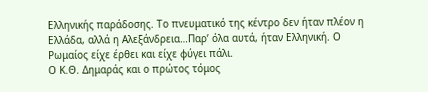Ελληνικής παράδοσης. Το πνευματικό της κέντρο δεν ήταν πλέον η Ελλάδα, αλλά η Αλεξάνδρεια…Παρ’ όλα αυτά, ήταν Ελληνική. Ο Ρωμαίος είχε έρθει και είχε φύγει πάλι.
Ο Κ.Θ. Δημαράς και ο πρώτος τόμος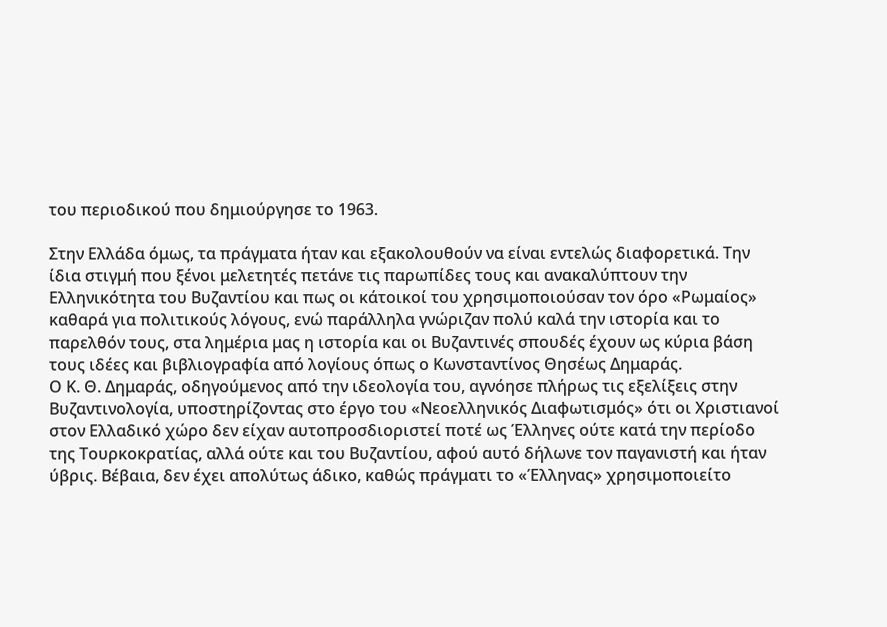του περιοδικού που δημιούργησε το 1963.

Στην Ελλάδα όμως, τα πράγματα ήταν και εξακολουθούν να είναι εντελώς διαφορετικά. Την ίδια στιγμή που ξένοι μελετητές πετάνε τις παρωπίδες τους και ανακαλύπτουν την Ελληνικότητα του Βυζαντίου και πως οι κάτοικοί του χρησιμοποιούσαν τον όρο «Ρωμαίος» καθαρά για πολιτικούς λόγους, ενώ παράλληλα γνώριζαν πολύ καλά την ιστορία και το παρελθόν τους, στα λημέρια μας η ιστορία και οι Βυζαντινές σπουδές έχουν ως κύρια βάση τους ιδέες και βιβλιογραφία από λογίους όπως ο Κωνσταντίνος Θησέως Δημαράς.
Ο Κ. Θ. Δημαράς, οδηγούμενος από την ιδεολογία του, αγνόησε πλήρως τις εξελίξεις στην Βυζαντινολογία, υποστηρίζοντας στο έργο του «Νεοελληνικός Διαφωτισμός» ότι οι Χριστιανοί στον Ελλαδικό χώρο δεν είχαν αυτοπροσδιοριστεί ποτέ ως Έλληνες ούτε κατά την περίοδο της Τουρκοκρατίας, αλλά ούτε και του Βυζαντίου, αφού αυτό δήλωνε τον παγανιστή και ήταν ύβρις. Βέβαια, δεν έχει απολύτως άδικο, καθώς πράγματι το «Έλληνας» χρησιμοποιείτο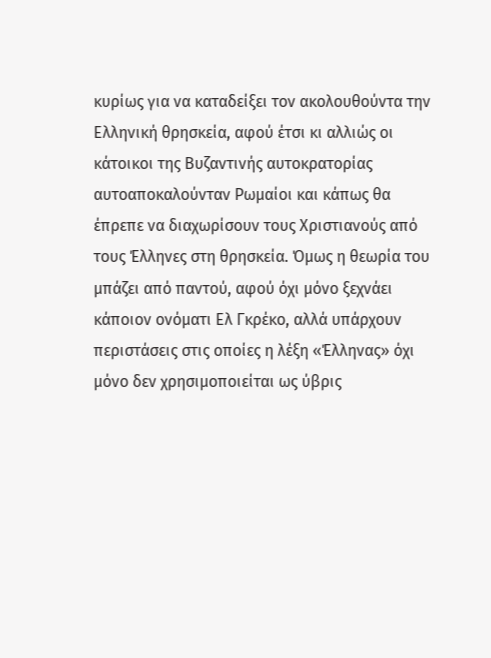κυρίως για να καταδείξει τον ακολουθούντα την Ελληνική θρησκεία, αφού έτσι κι αλλιώς οι κάτοικοι της Βυζαντινής αυτοκρατορίας αυτοαποκαλούνταν Ρωμαίοι και κάπως θα έπρεπε να διαχωρίσουν τους Χριστιανούς από τους Έλληνες στη θρησκεία. Όμως η θεωρία του μπάζει από παντού, αφού όχι μόνο ξεχνάει κάποιον ονόματι Ελ Γκρέκο, αλλά υπάρχουν περιστάσεις στις οποίες η λέξη «Έλληνας» όχι μόνο δεν χρησιμοποιείται ως ύβρις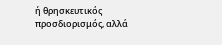ή θρησκευτικός προσδιορισμός, αλλά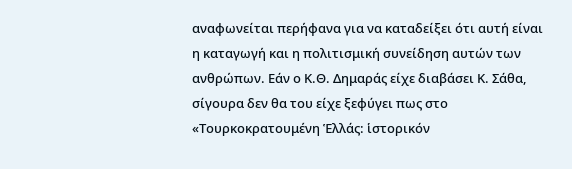αναφωνείται περήφανα για να καταδείξει ότι αυτή είναι η καταγωγή και η πολιτισμική συνείδηση αυτών των ανθρώπων. Εάν ο Κ.Θ. Δημαράς είχε διαβάσει Κ. Σάθα, σίγουρα δεν θα του είχε ξεφύγει πως στο «Τουρκοκρατουμένη Ἑλλάς: ἱστορικόν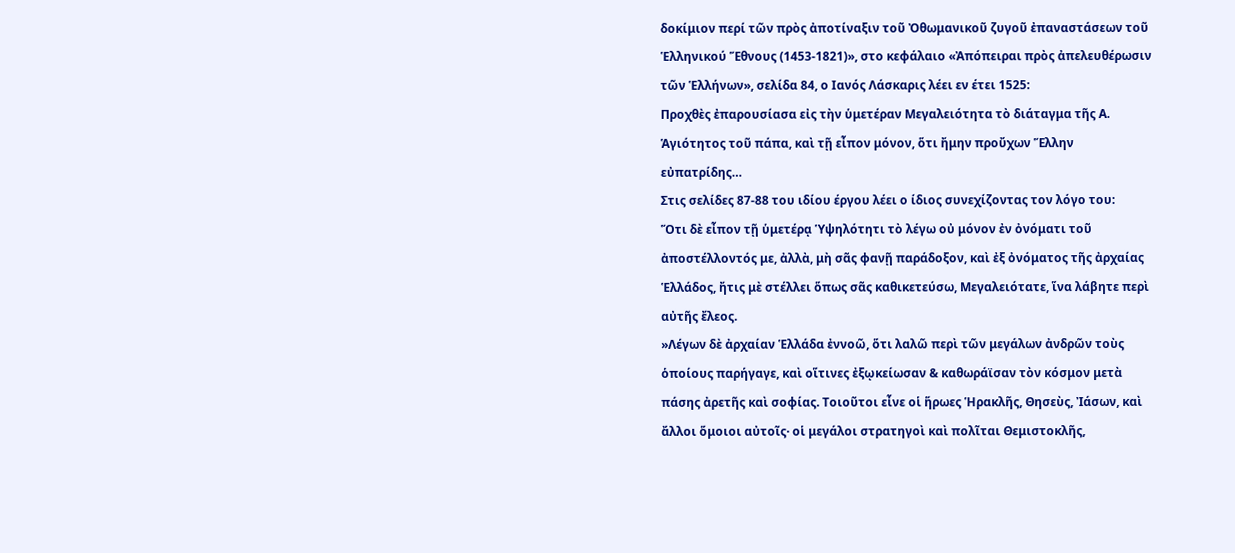δοκίμιον περί τῶν πρὸς ἀποτίναξιν τοῦ Ὀθωμανικοῦ ζυγοῦ ἐπαναστάσεων τοῦ Ἑλληνικού Ἕθνους (1453-1821)», στο κεφάλαιο «Ἀπόπειραι πρὸς ἀπελευθέρωσιν τῶν Ἑλλήνων», σελίδα 84, ο Ιανός Λάσκαρις λέει εν έτει 1525:
Προχθὲς ἐπαρουσίασα εἰς τὴν ὑμετέραν Μεγαλειότητα τὸ διάταγμα τῆς Α. Ἁγιότητος τοῦ πάπα, καὶ τῇ εἶπον μόνον, ὅτι ἤμην προὔχων Ἕλλην εὐπατρίδης…
Στις σελίδες 87-88 του ιδίου έργου λέει ο ίδιος συνεχίζοντας τον λόγο του:
Ὅτι δὲ εἶπον τῇ ὑμετέρᾳ Ὑψηλότητι τὸ λέγω οὐ μόνον ἐν ὀνόματι τοῦ ἀποστέλλοντός με, ἀλλὰ, μὴ σᾶς φανῇ παράδοξον, καὶ ἐξ ὀνόματος τῆς ἀρχαίας Ἑλλάδος, ἤτις μὲ στέλλει ὅπως σᾶς καθικετεύσω, Μεγαλειότατε, ἵνα λάβητε περὶ αὐτῆς ἔλεος.
»Λέγων δὲ ἀρχαίαν Ἑλλάδα ἐννοῶ, ὅτι λαλῶ περὶ τῶν μεγάλων ἀνδρῶν τοὺς ὁποίους παρήγαγε, καὶ οἵτινες ἐξῳκείωσαν & καθωράϊσαν τὸν κόσμον μετὰ πάσης ἀρετῆς καὶ σοφίας. Τοιοῦτοι εἶνε οἱ ἥρωες Ἡρακλῆς, Θησεὺς, Ἰάσων, καὶ ἄλλοι ὅμοιοι αὐτοῖς· οἱ μεγάλοι στρατηγοὶ καὶ πολῖται Θεμιστοκλῆς,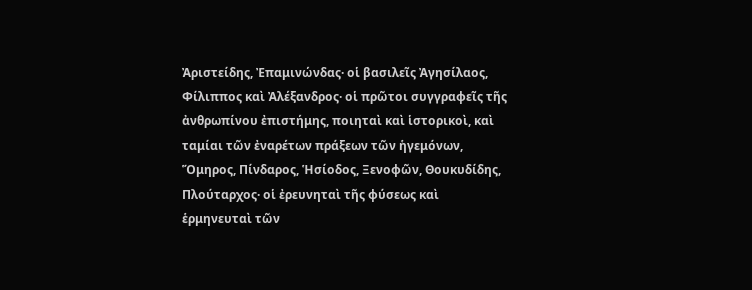Ἀριστείδης, Ἐπαμινώνδας· οἱ βασιλεῖς Ἀγησίλαος, Φίλιππος καὶ Ἀλέξανδρος· οἱ πρῶτοι συγγραφεῖς τῆς ἀνθρωπίνου ἐπιστήμης, ποιηταὶ καὶ ἱστορικοὶ, καὶ ταμίαι τῶν ἐναρέτων πράξεων τῶν ἡγεμόνων, Ὅμηρος, Πίνδαρος, Ἡσίοδος, Ξενοφῶν, Θουκυδίδης, Πλούταρχος· οἱ ἐρευνηταὶ τῆς φύσεως καὶ ἑρμηνευταὶ τῶν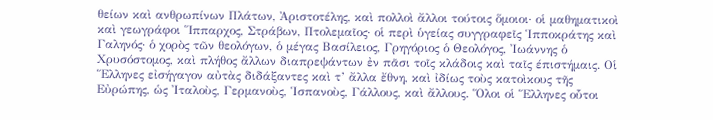θείων καὶ ανθρωπίνων Πλάτων, Ἀριστοτέλης, καὶ πολλοὶ ἄλλοι τούτοις ὅμοιοι· οἱ μαθηματικοὶ καὶ γεωγράφοι Ἵππαρχος, Στράβων, Πτολεμαῖος· οἱ περὶ ὑγείας συγγραφεῖς Ἱπποκράτης καὶ Γαληνός· ὁ χορὸς τῶν θεολόγων, ὁ μέγας Βασίλειος, Γρηγόριος ὁ Θεολόγος, Ἰωάννης ὁ Χρυσόστομος, καὶ πλήθος ἄλλων διαπρεψάντων ἐν πᾶσι τοῖς κλάδοις καὶ ταῖς έπιστήμαις. Οἱ Ἕλληνες εἰσήγαγον αὐτὰς διδάξαντες καὶ τ’ ἄλλα ἔθνη, καὶ ἰδίως τοὺς κατοὶκους τῆς Εὐρώπης, ὡς Ἰταλοὺς, Γερμανοὺς, Ἱσπανοὺς, Γάλλους, καὶ ἄλλους. Ὅλοι οἱ Ἕλληνες οὗτοι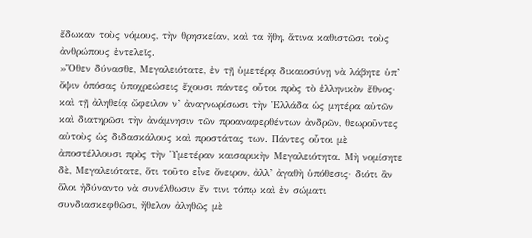ἔδωκαν τοὺς νόμους, τὴν θρησκείαν, καὶ τα ἤθη, ἅτινα καθιστῶσι τοὺς ἀνθρώπους ἐντελεῖς.
»Ὅθεν δύνασθε, Μεγαλειότατε, ἐν τῇ ὑμετέρᾳ δικαιοσύνῃ νὰ λάβητε ὑπ’ ὄψιν ὁπόσας ὑποχρεώσεις ἔχουσι πάντες οὗτοι πρὸς τὸ ἑλληνικὸν ἔθνος· καὶ τῇ ἀληθείᾳ ὤφειλον ν’ ἀναγνωρίσωσι τὴν Ἑλλάδα ὡς μητέρα αὐτῶν καὶ διατηρῶσι τὴν ἀνάμνησιν τῶν προαναφερθέντων ἀνδρῶν, θεωροῦντες αὐτοὺς ὡς διδασκάλους καὶ προστάτας των. Πάντες οὗτοι μὲ ἀποστέλλουσι πρὸς τὴν Ὑμετέραν καισαρικὴν Μεγαλειότητα. Μὴ νομίσητε δὲ, Μεγαλειότατε, ὅτι τοῦτο εἶνε ὄνειρον, ἀλλ’ ἀγαθὴ ὑπόθεσις· διότι ἂν ὅλοι ἠδύναντο νὰ συνέλθωσιν ἔν τινι τόπῳ καὶ ἐν σώματι συνδιασκεφθῶσι, ἤθελον ἀληθῶς μὲ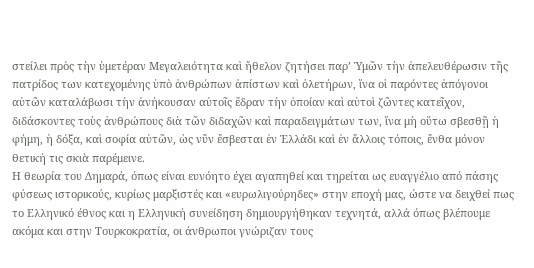στείλει πρὸς τὴν ὑμετέραν Μεγαλειότητα καὶ ἤθελον ζητήσει παρ’ Ὑμῶν τὴν ἀπελευθέρωσιν τῆς πατρίδος των κατεχομένης ὑπὸ ἀνθρώπων ἀπίστων καὶ ὀλετήρων, ἵνα οἱ παρόντες ἀπόγονοι αὐτῶν καταλάβωσι τὴν ἀνήκουσαν αὐτοῖς ἕδραν τὴν ὁποίαν καὶ αὐτοὶ ζῶντες κατεῖχον, διδάσκοντες τοὺς ἀνθρώπους διὰ τῶν διδαχῶν καὶ παραδειγμάτων των, ἵνα μὴ οὕτω σβεσθῇ ἡ φήμη, ἡ δόξα, καὶ σοφία αὐτῶν, ὡς νῦν ἔσβεσται ἐν Ἑλλάδι καὶ ἐν ἄλλοις τόποις, ἔνθα μόνον θετική τις σκιὰ παρέμεινε.
Η θεωρία του Δημαρά, όπως είναι ευνόητο έχει αγαπηθεί και τηρείται ως ευαγγέλιο από πάσης φύσεως ιστορικούς, κυρίως μαρξιστές και «ευρωλιγούρηδες» στην εποχή μας, ώστε να δειχθεί πως το Ελληνικό έθνος και η Ελληνική συνείδηση δημιουργήθηκαν τεχνητά, αλλά όπως βλέπουμε ακόμα και στην Τουρκοκρατία, οι άνθρωποι γνώριζαν τους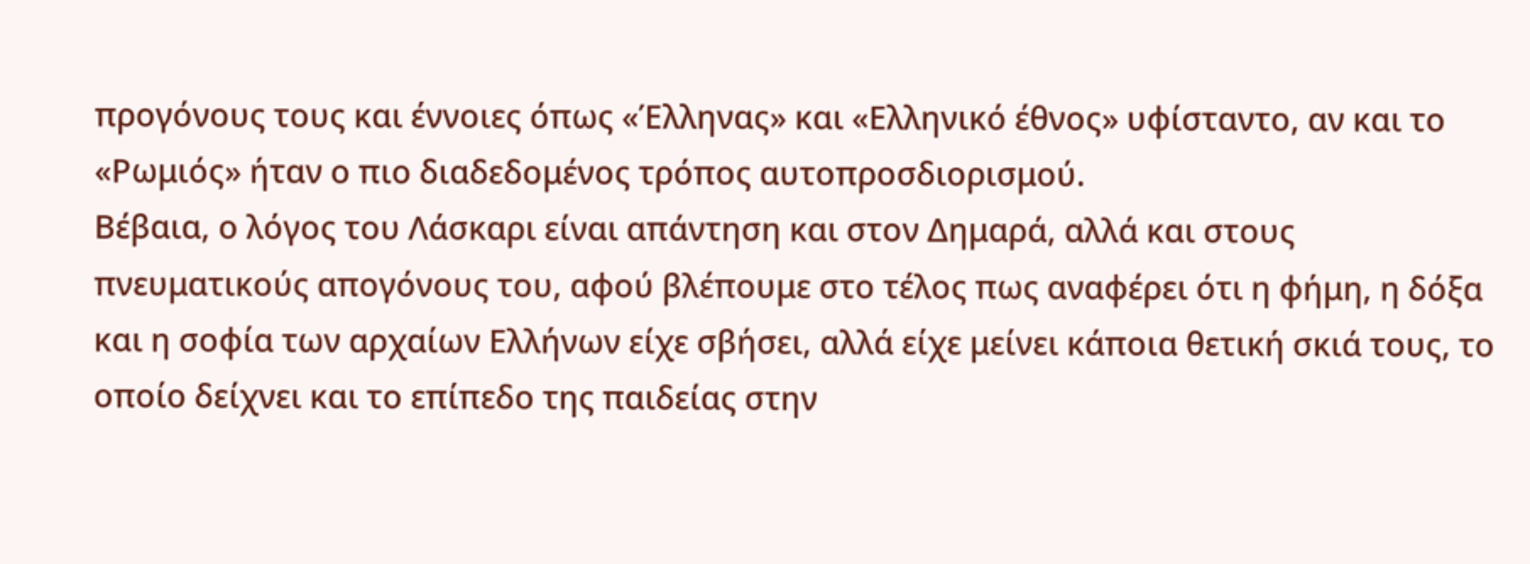προγόνους τους και έννοιες όπως «Έλληνας» και «Ελληνικό έθνος» υφίσταντο, αν και το «Ρωμιός» ήταν ο πιο διαδεδομένος τρόπος αυτοπροσδιορισμού.
Βέβαια, ο λόγος του Λάσκαρι είναι απάντηση και στον Δημαρά, αλλά και στους πνευματικούς απογόνους του, αφού βλέπουμε στο τέλος πως αναφέρει ότι η φήμη, η δόξα και η σοφία των αρχαίων Ελλήνων είχε σβήσει, αλλά είχε μείνει κάποια θετική σκιά τους, το οποίο δείχνει και το επίπεδο της παιδείας στην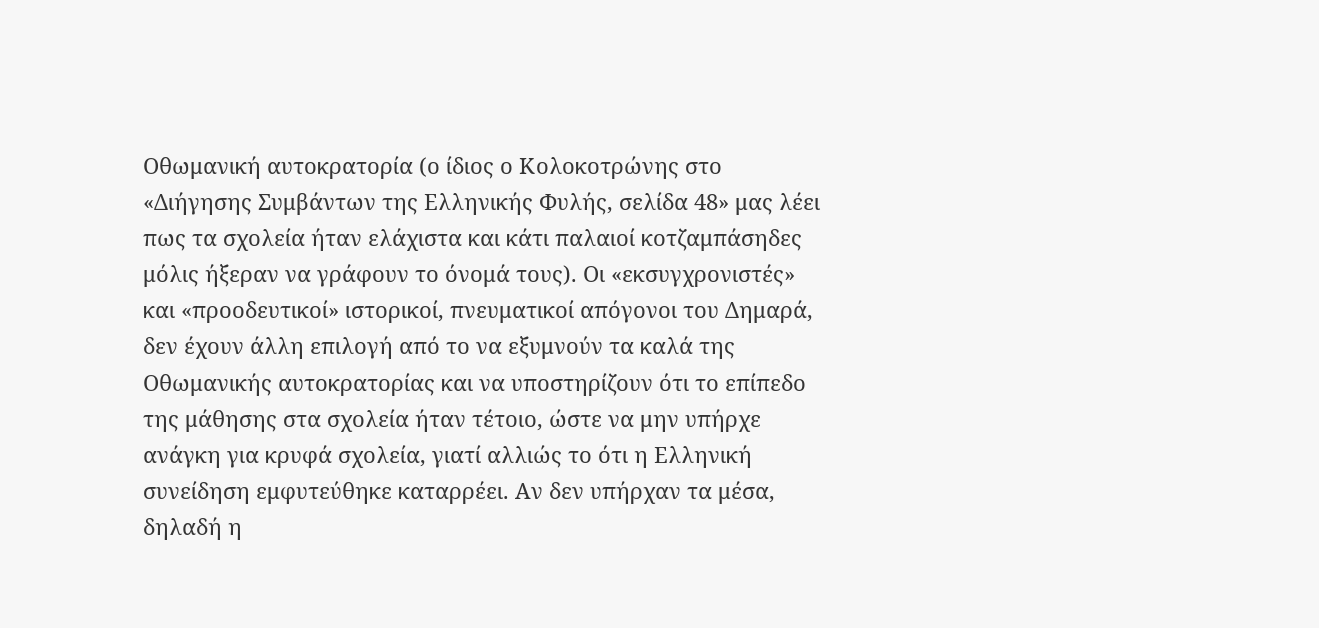Οθωμανική αυτοκρατορία (ο ίδιος ο Κολοκοτρώνης στο «Διήγησης Συμβάντων της Ελληνικής Φυλής, σελίδα 48» μας λέει πως τα σχολεία ήταν ελάχιστα και κάτι παλαιοί κοτζαμπάσηδες μόλις ήξεραν να γράφουν το όνομά τους). Οι «εκσυγχρονιστές» και «προοδευτικοί» ιστορικοί, πνευματικοί απόγονοι του Δημαρά, δεν έχουν άλλη επιλογή από το να εξυμνούν τα καλά της Οθωμανικής αυτοκρατορίας και να υποστηρίζουν ότι το επίπεδο της μάθησης στα σχολεία ήταν τέτοιο, ώστε να μην υπήρχε ανάγκη για κρυφά σχολεία, γιατί αλλιώς το ότι η Ελληνική συνείδηση εμφυτεύθηκε καταρρέει. Αν δεν υπήρχαν τα μέσα, δηλαδή η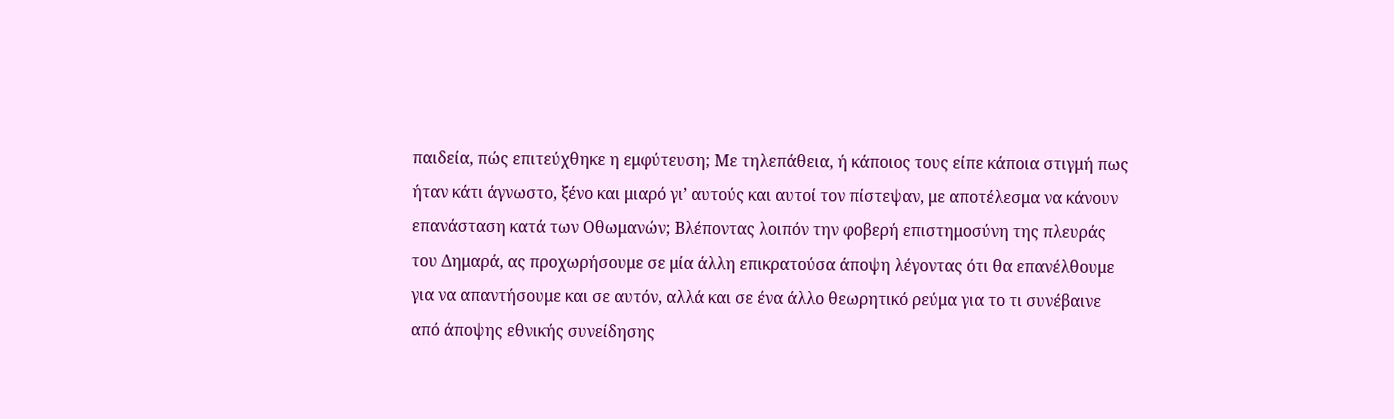παιδεία, πώς επιτεύχθηκε η εμφύτευση; Με τηλεπάθεια, ή κάποιος τους είπε κάποια στιγμή πως ήταν κάτι άγνωστο, ξένο και μιαρό γι’ αυτούς και αυτοί τον πίστεψαν, με αποτέλεσμα να κάνουν επανάσταση κατά των Οθωμανών; Βλέποντας λοιπόν την φοβερή επιστημοσύνη της πλευράς του Δημαρά, ας προχωρήσουμε σε μία άλλη επικρατούσα άποψη λέγοντας ότι θα επανέλθουμε για να απαντήσουμε και σε αυτόν, αλλά και σε ένα άλλο θεωρητικό ρεύμα για το τι συνέβαινε από άποψης εθνικής συνείδησης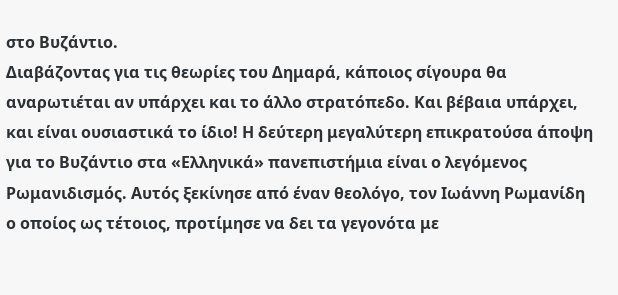στο Βυζάντιο.
Διαβάζοντας για τις θεωρίες του Δημαρά, κάποιος σίγουρα θα αναρωτιέται αν υπάρχει και το άλλο στρατόπεδο. Και βέβαια υπάρχει, και είναι ουσιαστικά το ίδιο! Η δεύτερη μεγαλύτερη επικρατούσα άποψη για το Βυζάντιο στα «Ελληνικά» πανεπιστήμια είναι ο λεγόμενος Ρωμανιδισμός. Αυτός ξεκίνησε από έναν θεολόγο, τον Ιωάννη Ρωμανίδη ο οποίος ως τέτοιος, προτίμησε να δει τα γεγονότα με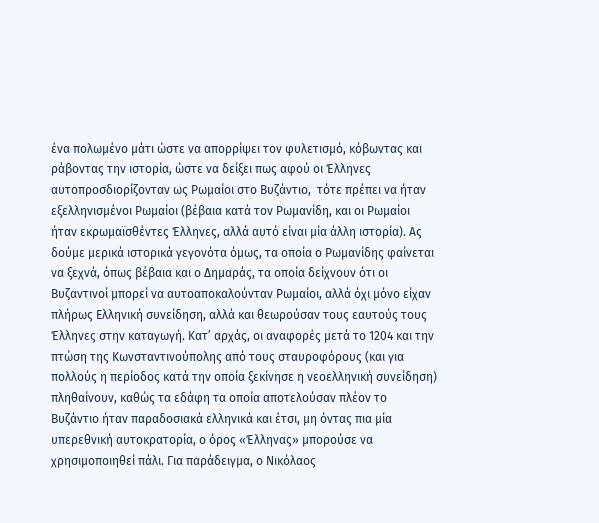ένα πολωμένο μάτι ώστε να απορρίψει τον φυλετισμό, κόβωντας και ράβοντας την ιστορία, ώστε να δείξει πως αφού οι Έλληνες αυτοπροσδιορίζονταν ως Ρωμαίοι στο Βυζάντιο,  τότε πρέπει να ήταν εξελληνισμένοι Ρωμαίοι (βέβαια κατά τον Ρωμανίδη, και οι Ρωμαίοι ήταν εκρωμαϊσθέντες Έλληνες, αλλά αυτό είναι μία άλλη ιστορία). Ας δούμε μερικά ιστορικά γεγονότα όμως, τα οποία ο Ρωμανίδης φαίνεται να ξεχνά, όπως βέβαια και ο Δημαράς, τα οποία δείχνουν ότι οι Βυζαντινοί μπορεί να αυτοαποκαλούνταν Ρωμαίοι, αλλά όχι μόνο είχαν πλήρως Ελληνική συνείδηση, αλλά και θεωρούσαν τους εαυτούς τους Έλληνες στην καταγωγή. Κατ’ αρχάς, οι αναφορές μετά το 1204 και την πτώση της Κωνσταντινούπολης από τους σταυροφόρους (και για πολλούς η περίοδος κατά την οποία ξεκίνησε η νεοελληνική συνείδηση) πληθαίνουν, καθώς τα εδάφη τα οποία αποτελούσαν πλέον το Βυζάντιο ήταν παραδοσιακά ελληνικά και έτσι, μη όντας πια μία υπερεθνική αυτοκρατορία, ο όρος «Έλληνας» μπορούσε να χρησιμοποιηθεί πάλι. Για παράδειγμα, ο Νικόλαος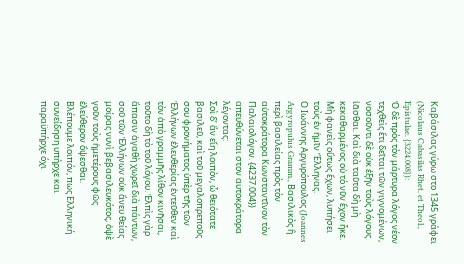Καβάσιλας γύρω στο 1345 γράφει (Nicolaus Cabasilas Rhet. et Theol., Epistulae. {3224.008}):
Ὁ δὲ πρὸς τὸν μάρτυρα λόγος νέον τεχθεὶς ἔτι δεῖται τῶν γιγνομένων, νοσοῦντι δὲ οὐκ ἐξῆν τοὺς λόγους ἰᾶσθαι. Καὶ διὰ ταῦτα δὴ μὴ κεκαθαρμένος οὐ τὸ νῦν ἔχον ἧκε. Μὴ φανεὶς οὕτως ἔχων, λυπήσει τοὺς ἐν ἡμῖν Ἕλληνας.
Ο Ιωάννης Αργυρόπουλος (Joannes Argyropulus Gramm., Βασιλικὸς ἢ περὶ βασιλείας πρὸς τὸν αὐτοκράτορα Κωνσταντῖνον τὸν Παλαιολόγον. {4237.004}) απευθύνεται στον αυτοκράτορα λέγοντας:
Σοὶ δ’ ἂν εἴη λοιπὸν, ὦ θειότατε βασιλεῦ, καὶ τοῦ μεγαλοπρεποῦς σου φρονήματος ὑπὲρ τῆς τῶν Ἑλλήνων ἐλευθερίας ἐντεῦθεν καὶ τὸν ἀπὸ γραμμῆς λίθον κινῆσαι, τοῦτο δὴ τὸ τοῦ λόγου. Ἐλπὶς γὰρ ἅπασιν ἀγαθὴ χωρεῖ διὰ πάντων, σοῦ τῶν Ἑλλήνων οὐκ ἄνευ θείας μοίρας νυνὶ βεβασιλευκότος, ὀψὲ γοῦν τοὺς ἡμετέρους φῶς ἐλεύθερον ὄψεσθαι.
Βλέπουμε λοιπόν, πως Ελληνική συνείδηση υπήρχε και παραϋπήρχε όχι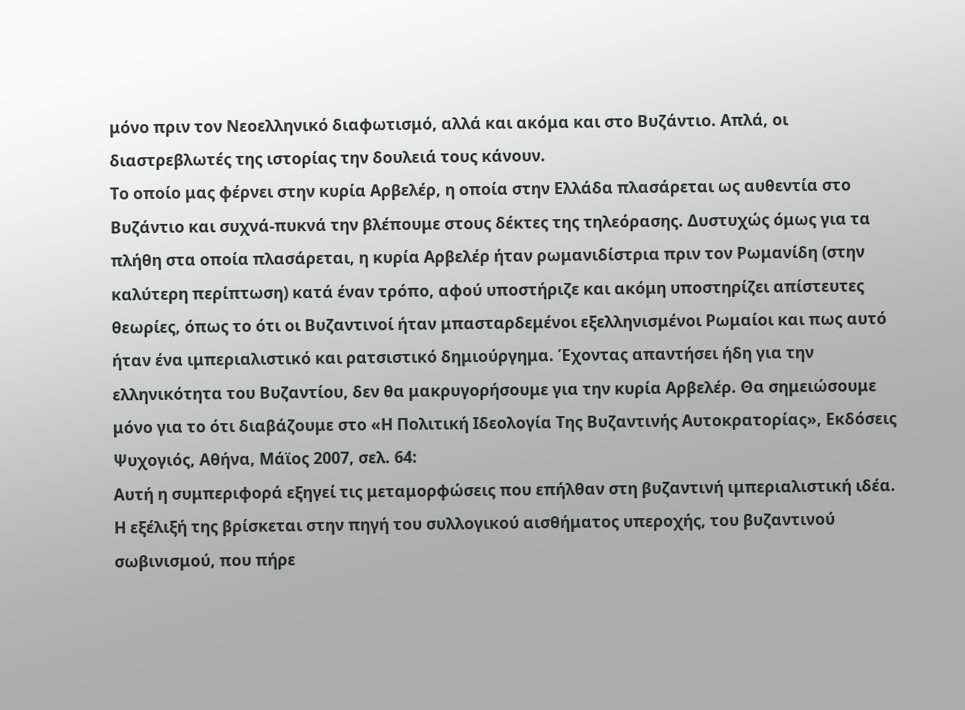μόνο πριν τον Νεοελληνικό διαφωτισμό, αλλά και ακόμα και στο Βυζάντιο. Απλά, οι διαστρεβλωτές της ιστορίας την δουλειά τους κάνουν.
Το οποίο μας φέρνει στην κυρία Αρβελέρ, η οποία στην Ελλάδα πλασάρεται ως αυθεντία στο Βυζάντιο και συχνά-πυκνά την βλέπουμε στους δέκτες της τηλεόρασης. Δυστυχώς όμως για τα πλήθη στα οποία πλασάρεται, η κυρία Αρβελέρ ήταν ρωμανιδίστρια πριν τον Ρωμανίδη (στην καλύτερη περίπτωση) κατά έναν τρόπο, αφού υποστήριζε και ακόμη υποστηρίζει απίστευτες θεωρίες, όπως το ότι οι Βυζαντινοί ήταν μπασταρδεμένοι εξελληνισμένοι Ρωμαίοι και πως αυτό ήταν ένα ιμπεριαλιστικό και ρατσιστικό δημιούργημα. Έχοντας απαντήσει ήδη για την ελληνικότητα του Βυζαντίου, δεν θα μακρυγορήσουμε για την κυρία Αρβελέρ. Θα σημειώσουμε μόνο για το ότι διαβάζουμε στο «Η Πολιτική Ιδεολογία Της Βυζαντινής Αυτοκρατορίας», Εκδόσεις Ψυχογιός, Αθήνα, Μάϊος 2007, σελ. 64:
Αυτή η συμπεριφορά εξηγεί τις μεταμορφώσεις που επήλθαν στη βυζαντινή ιμπεριαλιστική ιδέα. Η εξέλιξή της βρίσκεται στην πηγή του συλλογικού αισθήματος υπεροχής, του βυζαντινού σωβινισμού, που πήρε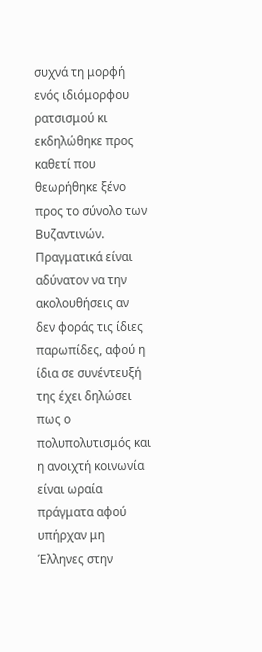συχνά τη μορφή ενός ιδιόμορφου ρατσισμού κι εκδηλώθηκε προς καθετί που θεωρήθηκε ξένο προς το σύνολο των Βυζαντινών.
Πραγματικά είναι αδύνατον να την ακολουθήσεις αν δεν φοράς τις ίδιες παρωπίδες, αφού η ίδια σε συνέντευξή της έχει δηλώσει πως ο πολυπολυτισμός και η ανοιχτή κοινωνία είναι ωραία πράγματα αφού υπήρχαν μη Έλληνες στην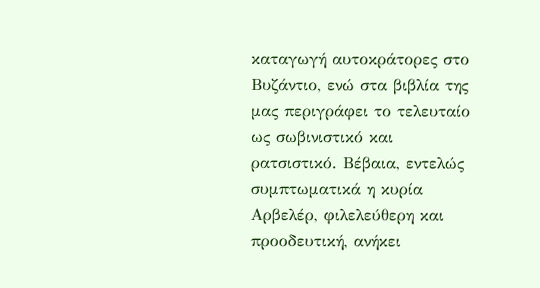καταγωγή αυτοκράτορες στο Βυζάντιο, ενώ στα βιβλία της μας περιγράφει το τελευταίο ως σωβινιστικό και ρατσιστικό. Βέβαια, εντελώς συμπτωματικά η κυρία Αρβελέρ, φιλελεύθερη και προοδευτική, ανήκει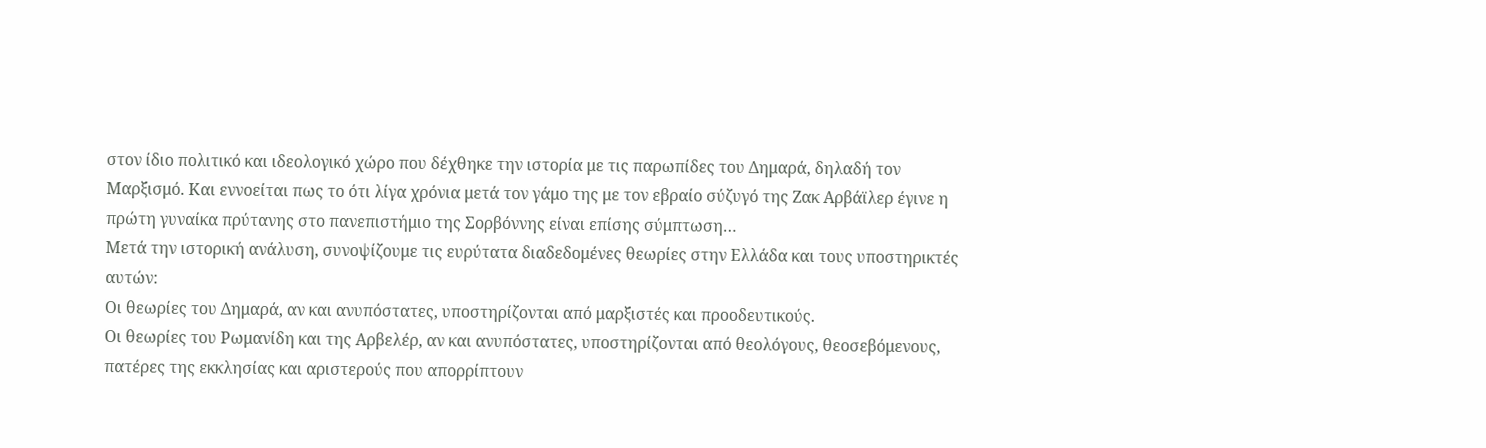στον ίδιο πολιτικό και ιδεολογικό χώρο που δέχθηκε την ιστορία με τις παρωπίδες του Δημαρά, δηλαδή τον Μαρξισμό. Και εννοείται πως το ότι λίγα χρόνια μετά τον γάμο της με τον εβραίο σύζυγό της Ζακ Αρβάϊλερ έγινε η πρώτη γυναίκα πρύτανης στο πανεπιστήμιο της Σορβόννης είναι επίσης σύμπτωση…
Μετά την ιστορική ανάλυση, συνοψίζουμε τις ευρύτατα διαδεδομένες θεωρίες στην Ελλάδα και τους υποστηρικτές αυτών:
Οι θεωρίες του Δημαρά, αν και ανυπόστατες, υποστηρίζονται από μαρξιστές και προοδευτικούς.
Οι θεωρίες του Ρωμανίδη και της Αρβελέρ, αν και ανυπόστατες, υποστηρίζονται από θεολόγους, θεοσεβόμενους, πατέρες της εκκλησίας και αριστερούς που απορρίπτουν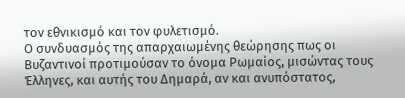τον εθνικισμό και τον φυλετισμό.
Ο συνδυασμός της απαρχαιωμένης θεώρησης πως οι Βυζαντινοί προτιμούσαν το όνομα Ρωμαίος, μισώντας τους Έλληνες, και αυτής του Δημαρά, αν και ανυπόστατος,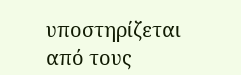υποστηρίζεται από τους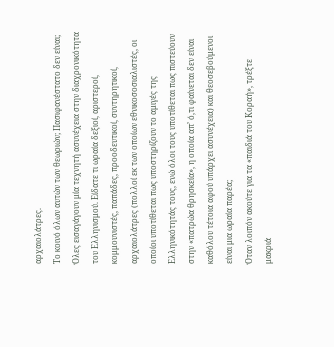αρχαιολάτρες.
Το κοινό όλων αυτών των θεωριών; Πασιφανέστατο δεν είναι; Όλες εισαγάγουν μία τεχνητή ασυνέχεια στην διαχρονικότητα του Ελληνισμού. Είδατε τι ωραία δεξιοί, αριστεροί, κομμουνιστές, παπάδες, προοδευτικοί, συντηρητικοί, αρχαιολάτρες (πολλοί εκ των οποίων εθνικοσοσιαλιστές, οι οποίοι υποτίθεται πως υποστηρίζουν το αμιγές της Ελληνικότητάς τους, ενώ όλοι τους υποτίθεται πως πιστεύουν στην «πατρώα θρησκεία», η οποία απ’ ό,τι φαίνεται δεν είναι καθόλου τέτοια αφού υπάρχει ασυνέχεια) και θεοσεβούμενοι είναι μια ωραία παρέα;
Όταν λοιπόν ακούτε για τα «παιδιά του Κοραή», τρέξτε μακριά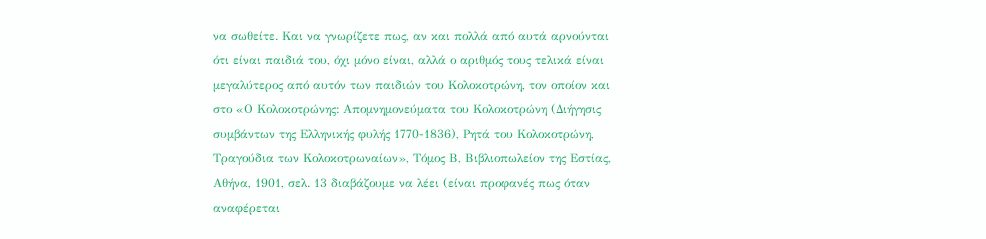να σωθείτε. Και να γνωρίζετε πως, αν και πολλά από αυτά αρνούνται ότι είναι παιδιά του, όχι μόνο είναι, αλλά ο αριθμός τους τελικά είναι μεγαλύτερος από αυτόν των παιδιών του Κολοκοτρώνη, τον οποίον και στο «Ο Κολοκοτρώνης: Απομνημονεύματα του Κολοκοτρώνη (Διήγησις συμβάντων της Ελληνικής φυλής 1770-1836), Ρητά του Κολοκοτρώνη, Τραγούδια των Κολοκοτρωναίων», Tόμος Β, Βιβλιοπωλείον της Εστίας, Αθήνα, 1901, σελ. 13 διαβάζουμε να λέει (είναι προφανές πως όταν αναφέρεται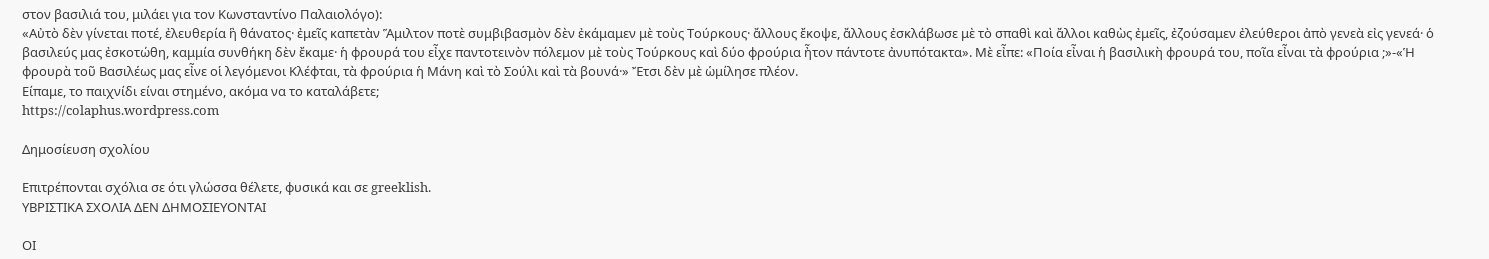στον βασιλιά του, μιλάει για τον Κωνσταντίνο Παλαιολόγο):
«Αὐτὸ δὲν γίνεται ποτέ, ἐλευθερία ἣ θάνατος· ἐμεῖς καπετὰν Ἅμιλτον ποτὲ συμβιβασμὸν δὲν ἐκάμαμεν μὲ τοὺς Τούρκους· ἄλλους ἔκοψε, ἄλλους ἐσκλάβωσε μὲ τὸ σπαθὶ καὶ ἄλλοι καθὼς ἐμεῖς, ἐζούσαμεν ἐλεύθεροι ἀπὸ γενεὰ εἰς γενεά· ὁ βασιλεύς μας ἐσκοτώθη, καμμία συνθήκη δὲν ἔκαμε· ἡ φρουρά του εἶχε παντοτεινὸν πόλεμον μὲ τοὺς Τούρκους καὶ δύο φρούρια ἦτον πάντοτε ἀνυπότακτα». Μὲ εἶπε: «Ποία εἶναι ἡ βασιλικὴ φρουρά του, ποῖα εἶναι τὰ φρούρια ;»-«Ἡ φρουρὰ τοῦ Βασιλέως μας εἶνε οἱ λεγόμενοι Κλέφται, τὰ φρούρια ἡ Μάνη καὶ τὸ Σούλι καὶ τὰ βουνά·» Ἔτσι δὲν μὲ ὡμίλησε πλέον.
Είπαμε, το παιχνίδι είναι στημένο, ακόμα να το καταλάβετε;
https://colaphus.wordpress.com

Δημοσίευση σχολίου

Επιτρέπονται σχόλια σε ότι γλώσσα θέλετε, φυσικά και σε greeklish.
ΥΒΡΙΣΤΙΚΑ ΣΧΟΛΙΑ ΔΕΝ ΔΗΜΟΣΙΕΥΟΝΤΑΙ

ΟΙ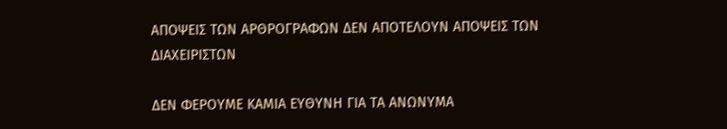ΑΠΟΨΕΙΣ ΤΩΝ ΑΡΘΡΟΓΡΑΦΩΝ ΔΕΝ ΑΠΟΤΕΛΟΥΝ ΑΠΟΨΕΙΣ ΤΩΝ ΔΙΑΧΕΙΡΙΣΤΩΝ

ΔΕΝ ΦΕΡΟΥΜΕ ΚΑΜΙΑ ΕΥΘΥΝΗ ΓΙΑ ΤΑ ΑΝΩΝΥΜΑ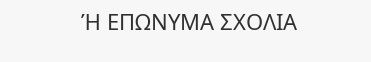Ή ΕΠΩΝΥΜΑ ΣΧΟΛΙΑ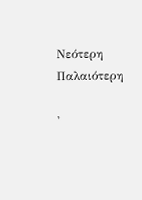Νεότερη Παλαιότερη

'